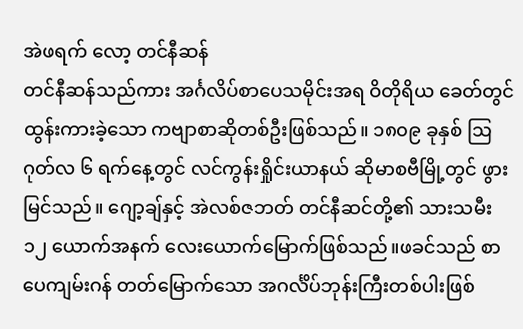အဲဖရက် လော့ တင်နီဆန်
တင်နီဆန်သည်ကား အင်္ဂလိပ်စာပေသမိုင်းအရ ဝိတိုရိယ ခေတ်တွင် ထွန်းကားခဲ့သော ကဗျာစာဆိုတစ်ဦးဖြစ်သည်။ ၁၈၀၉ ခုနှစ် ဩဂုတ်လ ၆ ရက်နေ့တွင် လင်ကွန်းရှိုင်းယာနယ် ဆိုမာစဗီမြို့တွင် ဖွားမြင်သည်။ ဂျော့ချ်နှင့် အဲလစ်ဇဘတ် တင်နီဆင်တို့၏ သားသမီး ၁၂ ယောက်အနက် လေးယောက်မြောက်ဖြစ်သည်။ဖခင်သည် စာပေကျမ်းဂန် တတ်မြောက်သော အဂင်္လိပ်ဘုန်းကြီးတစ်ပါးဖြစ်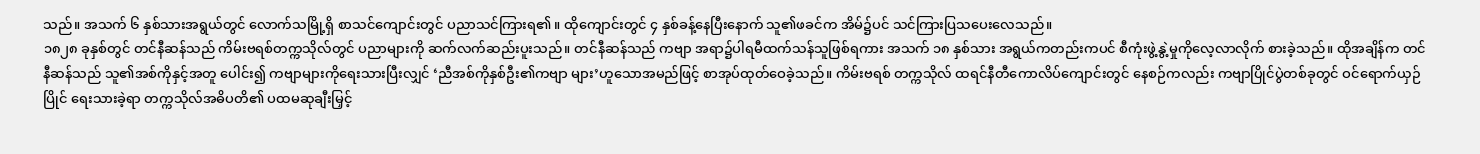သည်။ အသက် ၆ နှစ်သားအရွယ်တွင် လောက်သမြို့ရှိ စာသင်ကျောင်းတွင် ပညာသင်ကြားရ၏။ ထိုကျောင်းတွင် ၄ နှစ်ခန့်နေပြီးနောက် သူ၏ဖခင်က အိမ်၌ပင် သင်ကြားပြသပေးလေသည်။
၁၈၂၈ ခုနှစ်တွင် တင်နီဆန်သည် ကိမ်းဗရစ်တက္ကသိုလ်တွင် ပညာများကို ဆက်လက်ဆည်းပူးသည်။ တင်နီဆန်သည် ကဗျာ အရာ၌ပါရမီထက်သန်သူဖြစ်ရကား အသက် ၁၈ နှစ်သား အရွယ်ကတည်းကပင် စီကုံးဖွဲ့နွဲ့မှုကိုလေ့လာလိုက် စားခဲ့သည်။ ထိုအချိန်က တင်နီဆန်သည် သူ၏အစ်ကိုနှင့်အတူ ပေါင်း၍ ကဗျာများကိုရေးသားပြီးလျှင် ‘ညီအစ်ကိုနှစ်ဦး၏ကဗျာ များ’ဟူသောအမည်ဖြင့် စာအုပ်ထုတ်ဝေခဲ့သည်။ ကိမ်းဗရစ် တက္ကသိုလ် ထရင်နီတီကောလိပ်ကျောင်းတွင် နေစဉ်ကလည်း ကဗျာပြိုင်ပွဲတစ်ခုတွင် ဝင်ရောက်ယှဉ်ပြိုင် ရေးသားခဲ့ရာ တက္ကသိုလ်အဓိပတိ၏ ပထမဆုချီးမြှင့်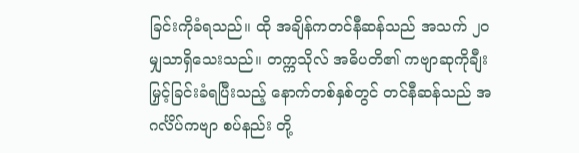ခြင်းကိုခံရသည်။ ထို အချိန်ကတင်နီဆန်သည် အသက် ၂၀ မျှသာရှိသေးသည်။ တက္ကသိုလ် အဓိပတိ၏ ကဗျာဆုကိုချီးမြှင့်ခြင်းခံရပြီးသည့် နောက်တစ်နှစ်တွင် တင်နီဆန်သည် အဂင်္လိပ်ကဗျာ စပ်နည်း တို့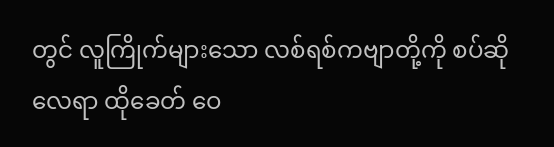တွင် လူကြိုက်များသော လစ်ရစ်ကဗျာတို့ကို စပ်ဆိုလေရာ ထိုခေတ် ဝေ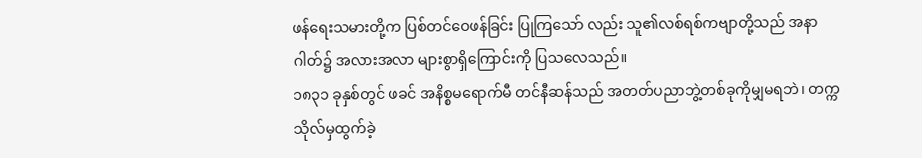ဖန်ရေးသမားတို့က ပြစ်တင်ဝေဖန်ခြင်း ပြုကြသော် လည်း သူ၏လစ်ရစ်ကဗျာတို့သည် အနာဂါတ်၌ အလားအလာ များစွာရှိကြောင်းကို ပြသလေသည်။
၁၈၃၁ ခုနှစ်တွင် ဖခင် အနိစ္စမရောက်မီ တင်နီဆန်သည် အတတ်ပညာဘွဲ့တစ်ခုကိုမျှမရဘဲ၊ တက္ကသိုလ်မှထွက်ခဲ့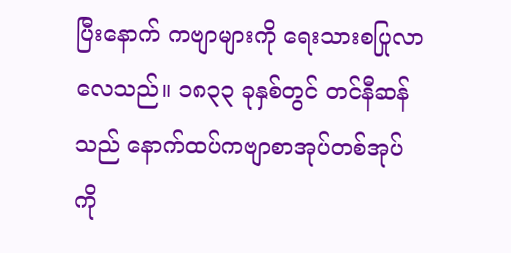ပြီးနောက် ကဗျာများကို ရေးသားစပြုလာလေသည်။ ၁၈၃၃ ခုနှစ်တွင် တင်နီဆန်သည် နောက်ထပ်ကဗျာစာအုပ်တစ်အုပ်ကို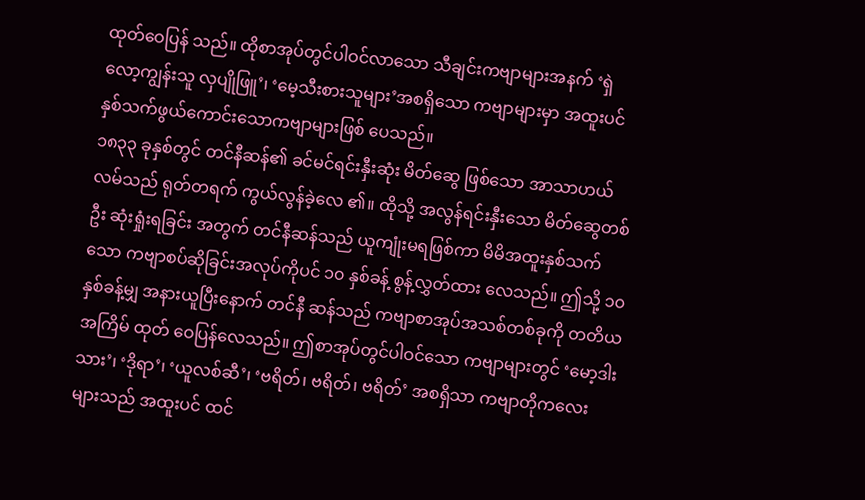ထုတ်ဝေပြန် သည်။ ထိုစာအုပ်တွင်ပါဝင်လာသော သီချင်းကဗျာများအနက် ‘ရှဲလော့ကျွန်းသူ လှပျိုဖြူ’၊ ‘မေ့သီးစားသူများ’အစရှိသော ကဗျာများမှာ အထူးပင် နှစ်သက်ဖွယ်ကောင်းသောကဗျာများဖြစ် ပေသည်။
၁၈၃၃ ခုနှစ်တွင် တင်နီဆန်၏ ခင်မင်ရင်းနှီးဆုံး မိတ်ဆွေ ဖြစ်သော အာသာဟယ်လမ်သည် ရုတ်တရက် ကွယ်လွန်ခဲ့လေ ၏။ ထိုသို့ အလွန်ရင်းနှီးသော မိတ်ဆွေတစ်ဦး ဆုံးရှုံးရခြင်း အတွက် တင်နီဆန်သည် ယူကျုံးမရဖြစ်ကာ မိမိအထူးနှစ်သက် သော ကဗျာစပ်ဆိုခြင်းအလုပ်ကိုပင် ၁၀ နှစ်ခန့် စွန့်လွှတ်ထား လေသည်။ ဤသို့ ၁၀ နှစ်ခန့်မျှ အနားယူပြီးနောက် တင်နီ ဆန်သည် ကဗျာစာအုပ်အသစ်တစ်ခုကို တတိယအကြိမ် ထုတ် ဝေပြန်လေသည်။ ဤစာအုပ်တွင်ပါဝင်သော ကဗျာများတွင် ‘မော့ဒါးသား’၊ ‘ဒိုရာ’၊ ‘ယူလစ်ဆီ’၊ ‘ဗရိတ်၊ ဗရိတ်၊ ဗရိတ်’ အစရှိသာ ကဗျာတိုကလေးများသည် အထူးပင် ထင်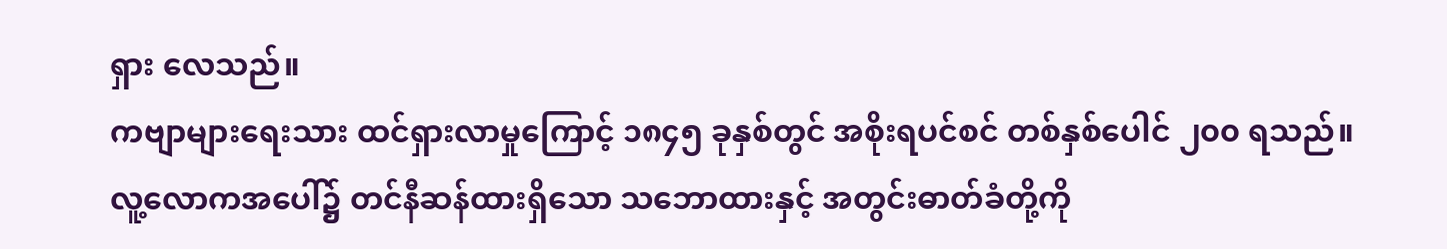ရှား လေသည်။
ကဗျာများရေးသား ထင်ရှားလာမှုကြောင့် ၁၈၄၅ ခုနှစ်တွင် အစိုးရပင်စင် တစ်နှစ်ပေါင် ၂၀၀ ရသည်။
လူ့လောကအပေါ်၌ တင်နီဆန်ထားရှိသော သဘောထားနှင့် အတွင်းဓာတ်ခံတို့ကို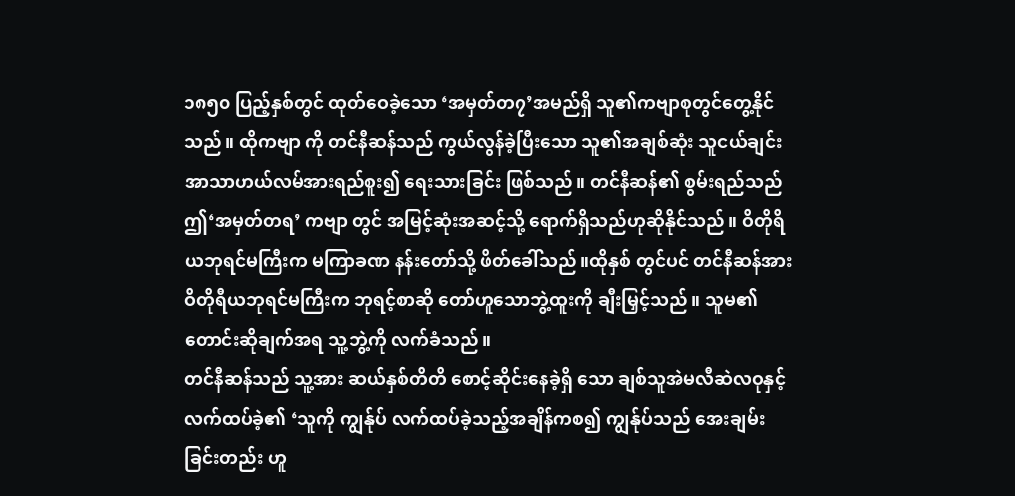၁၈၅၀ ပြည့်နှစ်တွင် ထုတ်ဝေခဲ့သော ‘အမှတ်တ၇’အမည်ရှိ သူ၏ကဗျာစုတွင်တွေ့နိုင်သည်။ ထိုကဗျာ ကို တင်နီဆန်သည် ကွယ်လွန်ခဲ့ပြီးသော သူ၏အချစ်ဆုံး သူငယ်ချင်း အာသာဟယ်လမ်အားရည်စူး၍ ရေးသားခြင်း ဖြစ်သည်။ တင်နီဆန်၏ စွမ်းရည်သည် ဤ‘အမှတ်တရ’ ကဗျာ တွင် အမြင့်ဆုံးအဆင့်သို့ ရောက်ရှိသည်ဟုဆိုနိုင်သည်။ ဝိတိုရိယဘုရင်မကြီးက မကြာခဏ နန်းတော်သို့ ဖိတ်ခေါ်သည်။ထိုနှစ် တွင်ပင် တင်နီဆန်အား ဝိတိုရီယဘုရင်မကြီးက ဘုရင့်စာဆို တော်ဟူသောဘွဲ့ထူးကို ချီးမြှင့်သည်။ သူမ၏ တောင်းဆိုချက်အရ သူ့ဘွဲ့ကို လက်ခံသည်။
တင်နီဆန်သည် သူ့အား ဆယ်နှစ်တိတိ စောင့်ဆိုင်းနေခဲ့ရှိ သော ချစ်သူအဲမလီဆဲလဝုနှင့် လက်ထပ်ခဲ့၏ ‘သူကို ကျွန်ုပ် လက်ထပ်ခဲ့သည့်အချိန်ကစ၍ ကျွန်ုပ်သည် အေးချမ်းခြင်းတည်း ဟူ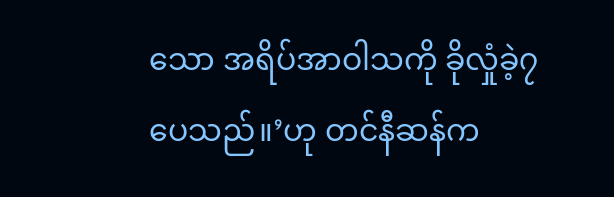သော အရိပ်အာဝါသကို ခိုလှုံခဲ့၇ပေသည်။’ဟု တင်နီဆန်က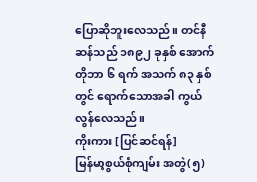ပြောဆိုဘူးလေသည်။ တင်နီဆန်သည် ၁၈၉၂ ခုနှစ် အောက်တိုဘာ ၆ ရက် အသက် ၈၃ နှစ်တွင် ရောက်သောအခါ ကွယ်လွန်လေသည်။
ကိုးကား [ပြင်ဆင်ရန်]
မြန်မာ့စွယ်စုံကျမ်း အတွဲ(၅)